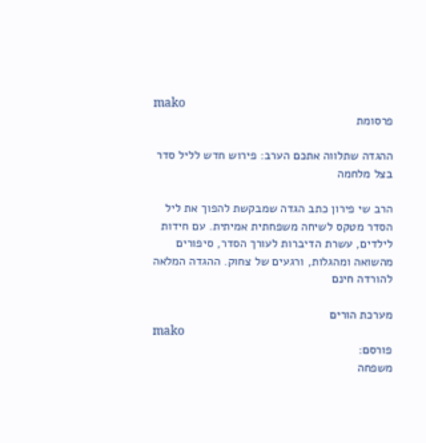mako
פרסומת

ההגדה שתלווה אתכם הערב: פירוש חדש לליל סדר בצל מלחמה

הרב שי פירון כתב הגדה שמבקשת להפוך את ליל הסדר מטקס לשיחה משפחתית אמיתית. עם חידות לילדים, עשרת הדיברות לעורך הסדר, סיפורים מהשואה ומהגלות, ורגעים של צחוק. ההגדה המלאה להורדה חינם

מערכת הורים
mako
פורסם:
משפחה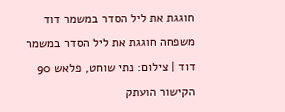חוגגת את ליל הסדר במשמר דוד
משפחה חוגגת את ליל הסדר במשמר דוד | צילום: נתי שוחט, פלאש 90
הקישור הועתק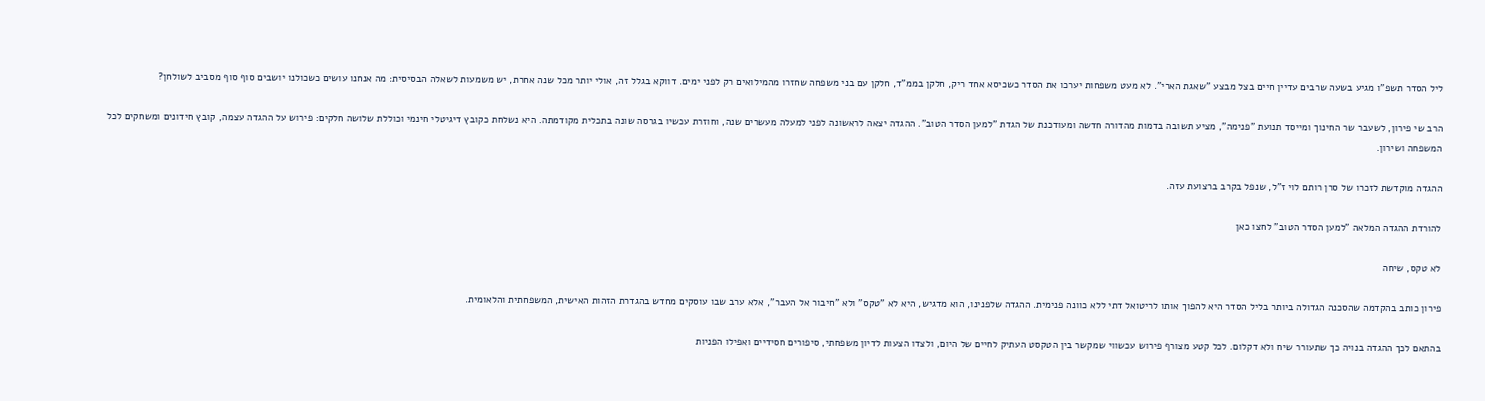ליל הסדר תשפ"ו מגיע בשעה שרבים עדיין חיים בצל מבצע "שאגת הארי". לא מעט משפחות יערכו את הסדר כשכיסא אחד ריק, חלקן בממ"ד, חלקן עם בני משפחה שחזרו מהמילואים רק לפני ימים. דווקא בגלל זה, אולי יותר מכל שנה אחרת, יש משמעות לשאלה הבסיסית: מה אנחנו עושים כשכולנו יושבים סוף סוף מסביב לשולחן?

הרב שי פירון, לשעבר שר החינוך ומייסד תנועת "פנימה", מציע תשובה בדמות מהדורה חדשה ומעודכנת של הגדת "למען הסדר הטוב". ההגדה יצאה לראשונה לפני למעלה מעשרים שנה, וחוזרת עכשיו בגרסה שונה בתכלית מקודמתה. היא נשלחת כקובץ דיגיטלי חינמי וכוללת שלושה חלקים: פירוש על ההגדה עצמה, קובץ חידונים ומשחקים לכל המשפחה ושירון.

ההגדה מוקדשת לזכרו של סרן רותם לוי ז"ל, שנפל בקרב ברצועת עזה.

להורדת ההגדה המלאה "למען הסדר הטוב" לחצו כאן

לא טקס, שיחה

פירון כותב בהקדמה שהסכנה הגדולה ביותר בליל הסדר היא להפוך אותו לריטואל דתי ללא כוונה פנימית. ההגדה שלפנינו, הוא מדגיש, היא לא "טקס" ולא "חיבור אל העבר", אלא ערב שבו עוסקים מחדש בהגדרת הזהות האישית, המשפחתית והלאומית.

בהתאם לכך ההגדה בנויה כך שתעורר שיח ולא דקלום. לכל קטע מצורף פירוש עכשווי שמקשר בין הטקסט העתיק לחיים של היום, ולצדו הצעות לדיון משפחתי, סיפורים חסידיים ואפילו הפניות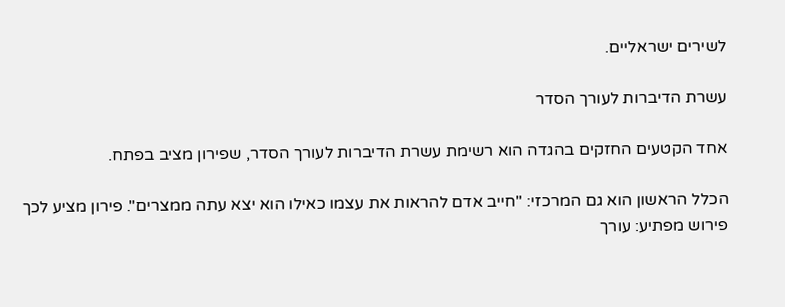לשירים ישראליים.

עשרת הדיברות לעורך הסדר

אחד הקטעים החזקים בהגדה הוא רשימת עשרת הדיברות לעורך הסדר, שפירון מציב בפתח.

הכלל הראשון הוא גם המרכזי: "חייב אדם להראות את עצמו כאילו הוא יצא עתה ממצרים". פירון מציע לכך פירוש מפתיע: עורך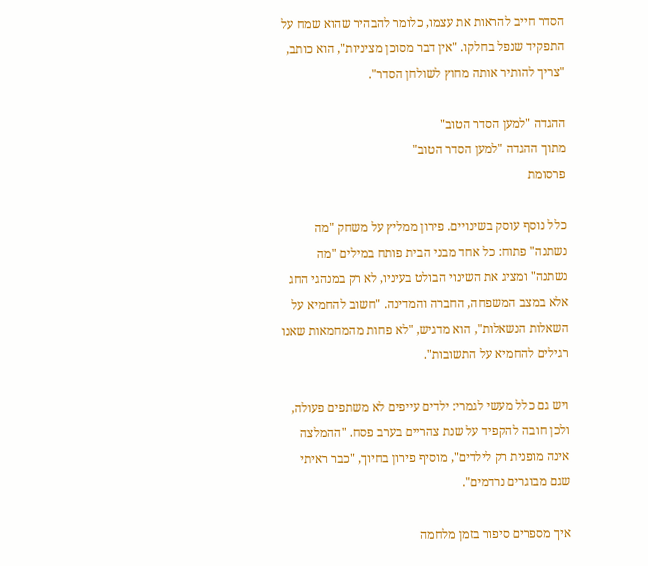הסדר חייב להראות את עצמו, כלומר להבהיר שהוא שמח על התפקיד שנפל בחלקו. "אין דבר מסוכן מציניות", הוא כותב, "צריך להותיר אותה מחוץ לשולחן הסדר".

ההגדה "למען הסדר הטוב"
מתוך ההגדה "למען הסדר הטוב"
פרסומת

כלל נוסף עוסק בשינויים. פירון ממליץ על משחק "מה נשתנה" פתוח: כל אחד מבני הבית פותח במילים "מה נשתנה" ומציג את השינוי הבולט בעיניו, לא רק במנהגי החג אלא במצב המשפחה, החברה והמדינה. "חשוב להחמיא על השאלות הנשאלות", הוא מדגיש, "לא פחות מהמחמאות שאנו רגילים להחמיא על התשובות".

ויש גם כלל מעשי לגמרי: ילדים עייפים לא משתפים פעולה, ולכן חובה להקפיד על שנת צהריים בערב פסח. "ההמלצה אינה מופנית רק לילדים", מוסיף פירון בחיוך, "כבר ראיתי שגם מבוגרים נרדמים".

איך מספרים סיפור בזמן מלחמה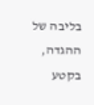בליבה של ההגדה, בקטע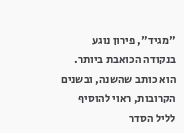"מגיד", פירון נוגע בנקודה הכואבת ביותר. הוא כותב שהשנה, ובשנים הקרובות, ראוי להוסיף לליל הסדר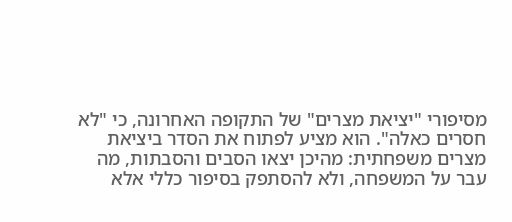מסיפורי "יציאת מצרים" של התקופה האחרונה, כי "לא חסרים כאלה". הוא מציע לפתוח את הסדר ביציאת מצרים משפחתית: מהיכן יצאו הסבים והסבתות, מה עבר על המשפחה, ולא להסתפק בסיפור כללי אלא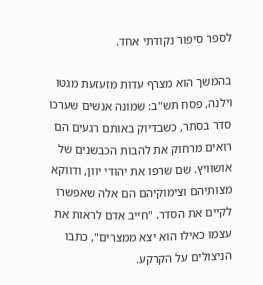לספר סיפור נקודתי אחד.

בהמשך הוא מצרף עדות מזעזעת מגטו וילנה, פסח תש"ב: שמונה אנשים שערכו סדר בסתר, כשבדיוק באותם רגעים הם רואים מרחוק את להבות הכבשנים של אושוויץ. שם שרפו את יהודי יוון, ודווקא מצותיהם וצימוקיהם הם אלה שאפשרו לקיים את הסדר. "חייב אדם לראות את עצמו כאילו הוא יצא ממצרים", כתבו הניצולים על הקרקע.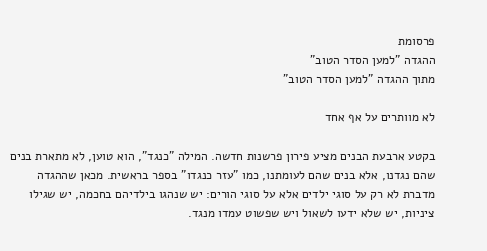פרסומת
ההגדה "למען הסדר הטוב"
מתוך ההגדה "למען הסדר הטוב"

לא מוותרים על אף אחד

בקטע ארבעת הבנים מציע פירון פרשנות חדשה. המילה "כנגד", הוא טוען, לא מתארת בנים שהם נגדנו, אלא בנים שהם לעומתנו, כמו "עזר כנגדו" בספר בראשית. מכאן שההגדה מדברת לא רק על סוגי ילדים אלא על סוגי הורים: יש שנהגו בילדיהם בחכמה, יש שגילו ציניות, יש שלא ידעו לשאול ויש שפשוט עמדו מנגד.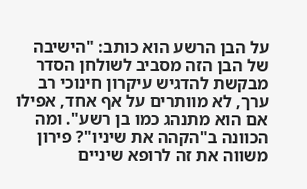על הבן הרשע הוא כותב: "הישיבה של הבן הזה מסביב לשולחן הסדר מבקשת להדגיש עיקרון חינוכי רב ערך, לא מוותרים על אף אחד, אפילו אם הוא מתנהג כמו בן רשע". ומה הכוונה ב"הקהה את שיניו"? פירון משווה את זה לרופא שיניים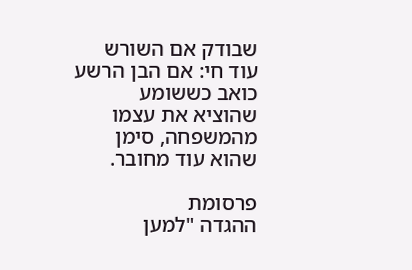שבודק אם השורש עוד חי: אם הבן הרשע כואב כששומע שהוציא את עצמו מהמשפחה, סימן שהוא עוד מחובר.

פרסומת
ההגדה "למען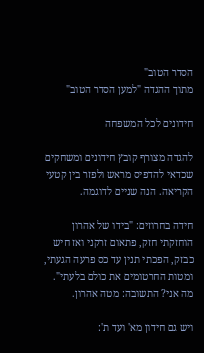הסדר הטוב"
מתוך ההגדה "למען הסדר הטוב"

חידונים לכל המשפחה

להגדה מצורף קובץ חידונים ומשחקים שכדאי להדפיס מראש ולפזר בין קטעי הקריאה. הנה שניים לדוגמה.

חידה בחרוזים: "בידו של אהרון הוחזקתי חזק, פתאום זרקני ואז חיש כבזק, הפכתי תנין עד כס פרעה הגעתי, ומטות החרטומים את כולם בלעתי". מה אני? התשובה: מטה אהרון.

ויש גם חידון מא' ועד ת':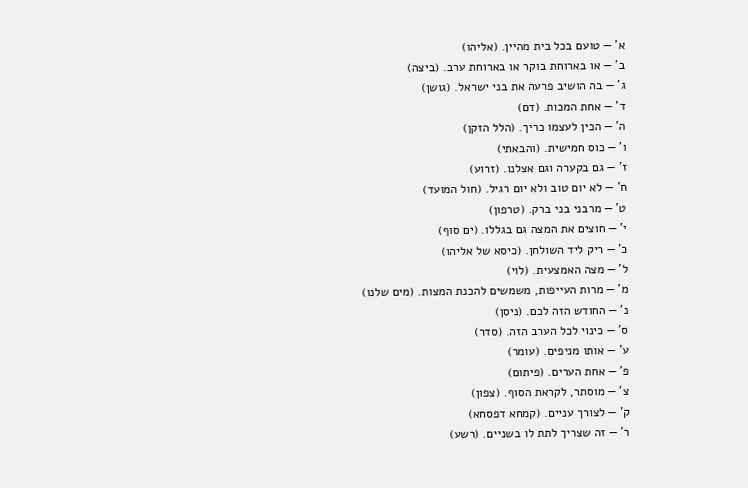א' — טועם בכל בית מהיין. (אליהו)
ב' — או בארוחת בוקר או בארוחת ערב. (ביצה)
ג' — בה הושיב פרעה את בני ישראל. (גושן)
ד' — אחת המכות. (דם)
ה' — הכין לעצמו כריך. (הלל הזקן)
ו' — כוס חמישית. (והבאתי)
ז' — גם בקערה וגם אצלנו. (זרוע)
ח' — לא יום טוב ולא יום רגיל. (חול המועד)
ט' — מרבני בני ברק. (טרפון)
י' — חוצים את המצה גם בגללו. (ים סוף)
כ' — ריק ליד השולחן. (כיסא של אליהו)
ל' — מצה האמצעית. (לוי)
מ' — מרות העייפות, משמשים להכנת המצות. (מים שלנו)
נ' — החודש הזה לכם. (ניסן)
ס' — כינוי לכל הערב הזה. (סדר)
ע' — אותו מניפים. (עומר)
פ' — אחת הערים. (פיתום)
צ' — מוסתר, לקראת הסוף. (צפון)
ק' — לצורך עניים. (קמחא דפסחא)
ר' — זה שצריך לתת לו בשניים. (רשע)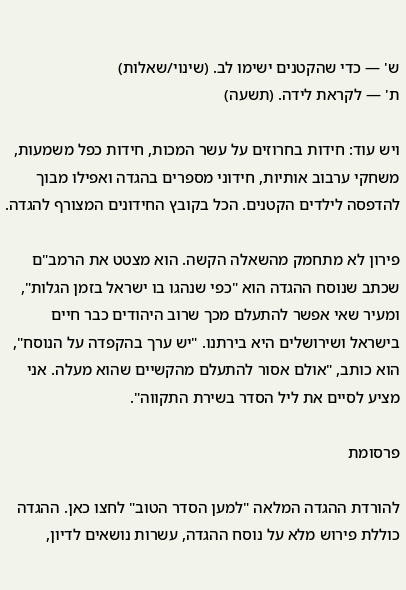ש' — כדי שהקטנים ישימו לב. (שינוי/שאלות)
ת' — לקראת לידה. (תשעה)

ויש עוד: חידות בחרוזים על עשר המכות, חידות כפל משמעות, משחקי ערבוב אותיות, חידוני מספרים בהגדה ואפילו מבוך להדפסה לילדים הקטנים. הכל בקובץ החידונים המצורף להגדה.

פירון לא מתחמק מהשאלה הקשה. הוא מצטט את הרמב"ם שכתב שנוסח ההגדה הוא "כפי שנהגו בו ישראל בזמן הגלות", ומעיר שאי אפשר להתעלם מכך שרוב היהודים כבר חיים בישראל ושירושלים היא בירתנו. "יש ערך בהקפדה על הנוסח", הוא כותב, "אולם אסור להתעלם מהקשיים שהוא מעלה. אני מציע לסיים את ליל הסדר בשירת התקווה".

פרסומת

להורדת ההגדה המלאה "למען הסדר הטוב" לחצו כאן. ההגדה כוללת פירוש מלא על נוסח ההגדה, עשרות נושאים לדיון,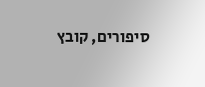סיפורים, קובץ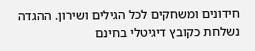חידונים ומשחקים לכל הגילים ושירון. ההגדה נשלחת כקובץ דיגיטלי בחינם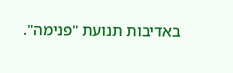באדיבות תנועת "פנימה".